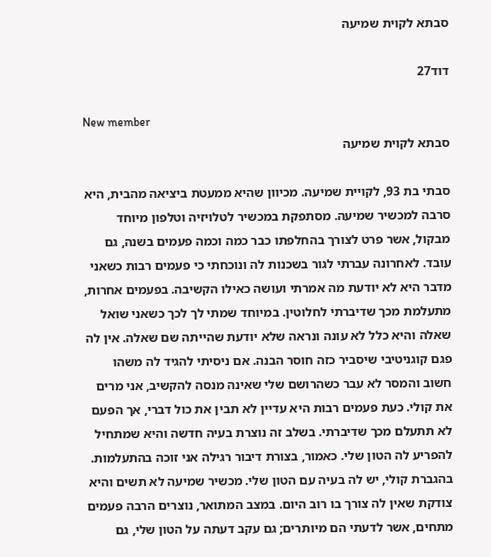סבתא לקוית שמיעה

דוד27

New member
סבתא לקוית שמיעה

סבתי בת 93, לקויית שמיעה. מכיוון שהיא ממעטת ביציאה מהבית, היא סרבה למכשיר שמיעה. מסתפקת במכשיר לטלויזיה וטלפון מיוחד מבקול, אשר פרט לצורך בהחלפתו כבר כמה וכמה פעמים בשנה, גם עובד. לאחרונה עברתי לגור בשכנות לה ונוכחתי כי פעמים רבות כשאני מדבר היא לא יודעת מה אמרתי ועושה כאילו הקשיבה. בפעמים אחרות, מתעלמת מכך שדיברתי לחלוטין. במיוחד שמתי לך לכך כשאני שואל שאלה והיא כלל לא עונה ונראה שלא יודעת שהייתה שם שאלה. אין לה פגם קוגניטיבי שיסביר כזה חוסר הבנה. אם ניסיתי להגיד לה משהו חשוב והמסר לא עבר כשהרושם שלי שאינה מנסה להקשיב, אני מרים את קולי. כעת פעמים רבות היא עדיין לא תבין את כול דברי, אך הפעם לא תתעלם מכך שדיברתי. בשלב זה נוצרת בעיה חדשה והיא שמתחיל להפריע לה הטון שלי. כאמור, בצורת דיבור רגילה אני זוכה בהתעלמות. בהגברת קולי, יש לה בעיה עם הטון שלי. מכשיר שמיעה לא תשים והיא צודקת שאין לה צורך בו רוב היום. במצב המתואר, נוצרים הרבה פעמים מתחים, אשר לדעתי הם מיותרים; גם עקב דעתה על הטון שלי, גם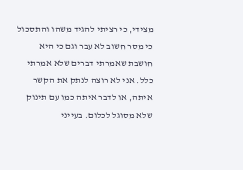מצידי, כי רציתי להגיד משהו והתסכול כי מסר חשוב לא עבר וגם כי היא חושבת שאמרתי דברים שלא אמרתי כלל. אני לא רוצה לנתק את הקשר איתה, או לדבר איתה כמו עם תינוק שלא מסוגל לכלום. בעייני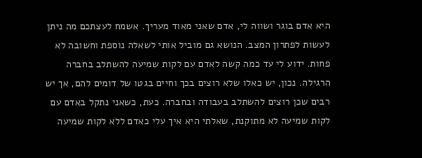היא אדם בוגר ושווה לי, אדם שאני מאוד מעריך. אשמח לעצתכם מה ניתן לעשות לפתרון המצב. הנושא גם מוביל אותי לשאלה נוספת וחשובה לא פחות. ידוע לי עד כמה קשה לאדם עם לקות שמיעה להשתלב בחברה הרגילה. נכון, יש כאלו שלא רוצים בכך וחיים בגטו של דומים להם, אך יש רבים שכן רוצים להשתלב בעבודה ובחברה. כעת, כשאני נתקל באדם עם לקות שמיעה לא מתוקנת, שאלתי היא איך עלי כאדם ללא לקות שמיעה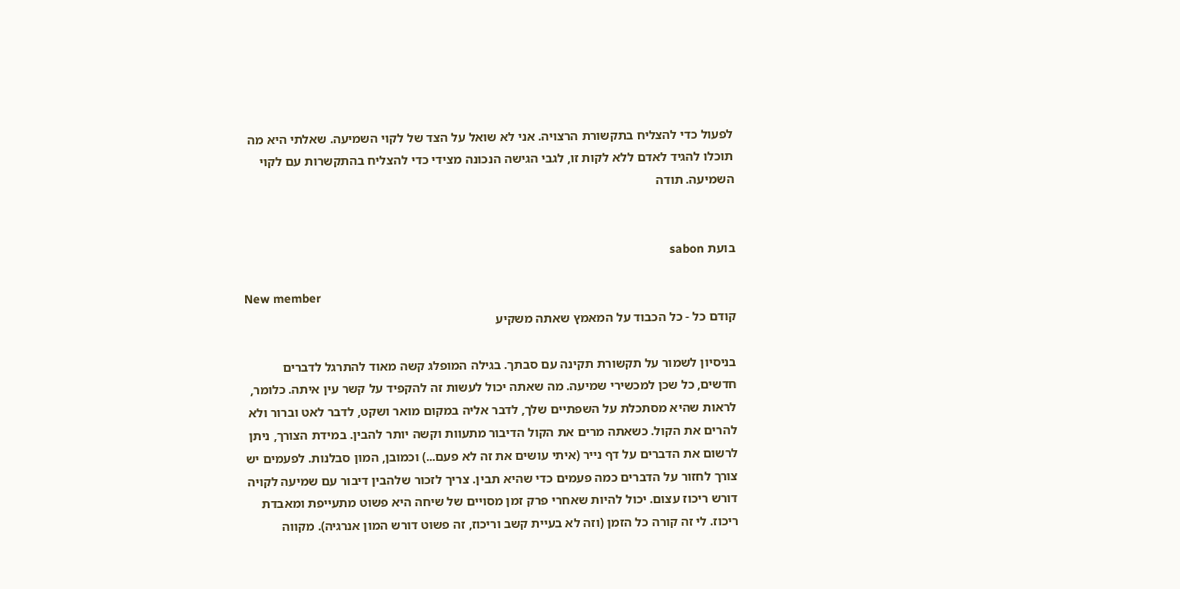לפעול כדי להצליח בתקשורת הרצויה. אני לא שואל על הצד של לקוי השמיעה. שאלתי היא מה תוכלו להגיד לאדם ללא לקות זו, לגבי הגישה הנכונה מצידי כדי להצליח בהתקשרות עם לקוי השמיעה. תודה


בועת sabon

New member
קודם כל - כל הכבוד על המאמץ שאתה משקיע

בניסיון לשמור על תקשורת תקינה עם סבתך. בגילה המופלג קשה מאוד להתרגל לדברים חדשים, כל שכן למכשירי שמיעה. מה שאתה יכול לעשות זה להקפיד על קשר עין איתה. כלומר, לראות שהיא מסתכלת על השפתיים שלך, לדבר אליה במקום מואר ושקט, לדבר לאט וברור ולא להרים את הקול. כשאתה מרים את הקול הדיבור מתעוות וקשה יותר להבין. במידת הצורך, ניתן לרשום את הדברים על דף נייר (איתי עושים את זה לא פעם...) וכמובן, המון סבלנות. לפעמים יש צורך לחזור על הדברים כמה פעמים כדי שהיא תבין. צריך לזכור שלהבין דיבור עם שמיעה לקויה דורש ריכוז עצום. יכול להיות שאחרי פרק זמן מסויים של שיחה היא פשוט מתעייפת ומאבדת ריכוז. לי זה קורה כל הזמן (וזה לא בעיית קשב וריכוז, זה פשוט דורש המון אנרגיה). מקווה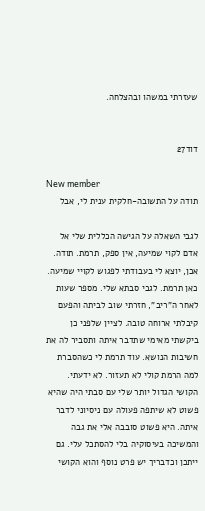שעזרתי במשהו ובהצלחה.


דוד27

New member
תודה על התשובה-חלקית ענית לי, אבל

לגבי השאלה על הגישה הכללית שלי אל אדם לקוי שמיעה, אין ספק, תרמת. תודה. אכן, יוצא לי בעבודתי לפגוש לקויי שמיעה. כאן תרמת. לגבי סבתא שלי. מספר שעות לאחר ה"ריב", חזרתי שוב לביתה והפעם קיבלתי ארוחה טובה. לציין שלפני כן ביקשתי מאימי שתדבר איתה ותסביר לה את חשיבות הנושא. עוד תרמת לי כשהסברת למה הרמת קולי לא תעזור. לא ידעתי. הקושי הגדול יותר שלי עם סבתי היה שהיא פשוט לא שיתפה פעולה עם ניסיוני לדבר איתה. היא פשוט סובבה אלי את גבה והמשיכה בעיסוקיה בלי להסתכל עלי. גם ייתכן וכדבריך יש פרט נוסף והוא הקושי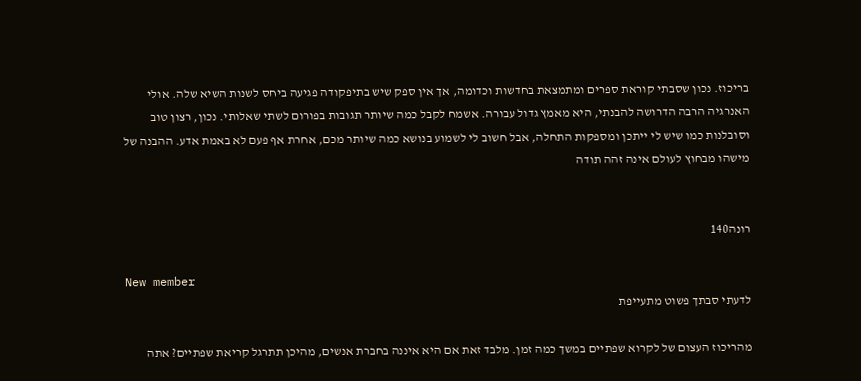בריכוז. נכון שסבתי קוראת ספרים ומתמצאת בחדשות וכדומה, אך אין ספק שיש בתיפקודה פגיעה ביחס לשנות השיא שלה. אולי האנרגיה הרבה הדרושה להבנתי, היא מאמץ גדול עבורה. אשמח לקבל כמה שיותר תגובות בפורום לשתי שאלותי. נכון, רצון טוב וסובלנות כמו שיש לי ייתכן ומספקות התחלה, אבל חשוב לי לשמוע בנושא כמה שיותר מכם, אחרת אף פעם לא באמת אדע. ההבנה של מישהו מבחוץ לעולם אינה זהה תודה


רונה140

New member
לדעתי סבתך פשוט מתעייפת

מהריכוז העצום של לקרוא שפתיים במשך כמה זמן. מלבד זאת אם היא איננה בחברת אנשים, מהיכן תתרגל קריאת שפתיים? אתה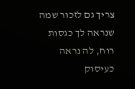צריך גם לזכור שמה שנראה לך כגסות רוח, לה נראה כעיסוק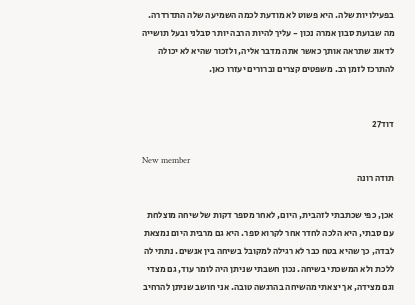בפעילויות שלה. היא פשוט לא מודעת לכמה השמיעה שלה התדרדרה. מה שבועת סבון אמרה נכון - עליך להיות הרבה יותר סבלני ובעל תושייה לדאוג שתראה אותך כאשר אתה מדבר אליה, ולזכור שהיא לא יכולה להתרכז לזמן רב. משפטים קצרים וברורים יעזרו כאן.


דוד27

New member
תודה רונה

אכן, כפי שכתבתי לזהבית, היום, לאחר מספר דקות של שיחה מוצלחת עם סבתי, היא הלכה לחדר אחר לקרוא ספר. היא גם מרבית היום נמצאת לבדה, כך שהיא בטח כבר לא רגילה למקובל בשיחה בין אנשים. נתתי לה ללכת ולא המשכתי בשיחה. נכון חשבתי שניתן היה לומר עוד, גם מצדי וגם מצידה, אך יצאתי מהשיחה בהרגשה טובה. אני חושב שניתן להרחיב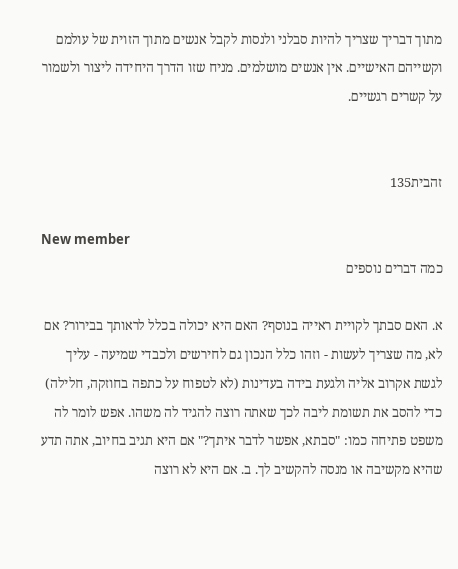מתוך דבריך שצריך להיות סבלני ולנסות לקבל אנשים מתוך הזוית של עולמם וקשייהם האישיים. אין אנשים מושלמים. מניח שזו הדרך היחידה ליצור ולשמור על קשרים רגשיים.


זהבית135

New member
כמה דברים נוספים

א. האם סבתך לקויית ראייה בנוסף? האם היא יכולה בכלל לראותך בבירור? אם לא, מה שצריך לעשות - וזהו כלל הנכון גם לחירשים ולכבדי שמיעה - עליך לגשת אקרוב אליה ולגעת בידה בעדינות (לא לטפוח על כתפה בחוזקה, חלילה) כדי להסב את תשומת ליבה לכך שאתה רוצה להגיד לה משהו. אפש לומר לה משפט פתיחה כמו: "סבתא, אפשר לדבר איתך?" אם היא תגיב בחיוב, אתה תדע שהיא מקשיבה או מנסה להקשיב לך. ב. אם היא לא רוצה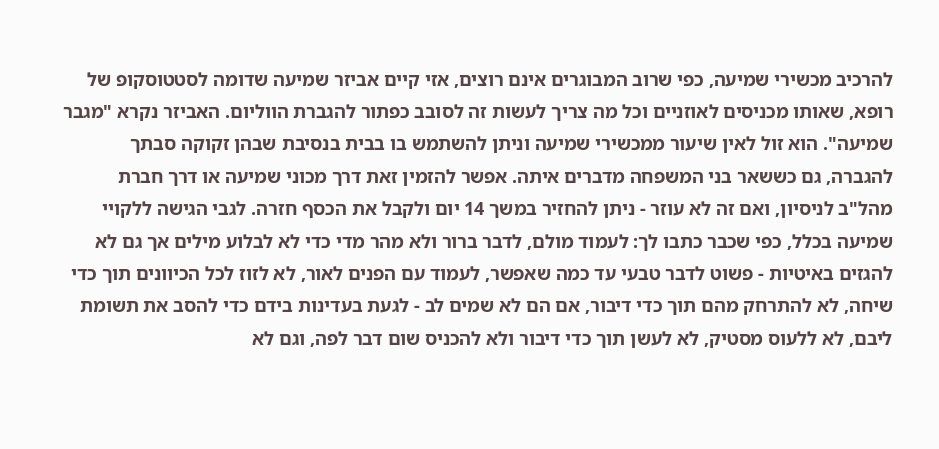להרכיב מכשירי שמיעה, כפי שרוב המבוגרים אינם רוצים, אזי קיים אביזר שמיעה שדומה לסטטוסקופ של רופא, שאותו מכניסים לאוזניים וכל מה צריך לעשות זה לסובב כפתור להגברת הווליום. האביזר נקרא "מגבר שמיעה". הוא זול לאין שיעור ממכשירי שמיעה וניתן להשתמש בו בבית בנסיבת שבהן זקוקה סבתך להגברה, גם כששאר בני המשפחה מדברים איתה. אפשר להזמין זאת דרך מכוני שמיעה או דרך חברת מהל"ב לניסיון, ואם זה לא עוזר - ניתן להחזיר במשך 14 יום ולקבל את הכסף חזרה. לגבי הגישה ללקויי שמיעה בכלל, כפי שכבר כתבו לך: לעמוד מולם, לדבר ברור ולא מהר מדי כדי לא לבלוע מילים אך גם לא להגזים באיטיות - פשוט לדבר טבעי עד כמה שאפשר, לעמוד עם הפנים לאור, לא לזוז לכל הכיוונים תוך כדי שיחה, לא להתרחק מהם תוך כדי דיבור, אם הם לא שמים לב - לגעת בעדינות בידם כדי להסב את תשומת ליבם, לא ללעוס מסטיק, לא לעשן תוך כדי דיבור ולא להכניס שום דבר לפה, וגם לא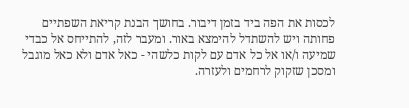לכסות את הפה ביד בזמן דיבור. בחושך הבנת קריאת השפתיים פחותה ויש להשתדל להימצא באור. ומעבר לזה, להתייחס אל כבדי שמיעה ו/או אל כל אדם עם לקות כלשהי - כאל אדם ולא כאל מוגבל ומסכן שזקוק לרחמים ולעזרה.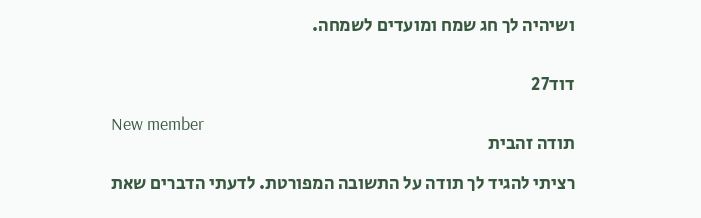ושיהיה לך חג שמח ומועדים לשמחה.


דוד27

New member
תודה זהבית

רציתי להגיד לך תודה על התשובה המפורטת. לדעתי הדברים שאת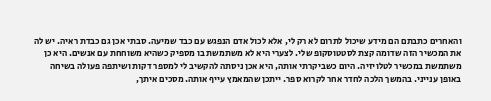והאחרים כתבתם הם מידע שיכול לתרום לא רק לי, אלא לכול אדם הנפגש עם כבד שמיעה. סבתי אכן גם כבדת ראיה. יש לה את המכשיר הזה שדומה קצת לסטטוסקופ שלי. לצערי היא לא משתמשת בו מספיק כשהיא משוחחת עם אנשים. היא כן משתמשת במכשיר לטלויזיה. היום כשביקרתי אותה, היא אכן ניסתה להקשיב לי למספר דקות ושיתפה פעולה בשיחה באופן ענייני. בהמשך הלכה לחדר אחר לקרוא ספר. ייתכן שהמאמץ עייף אותה. מסכים איתך,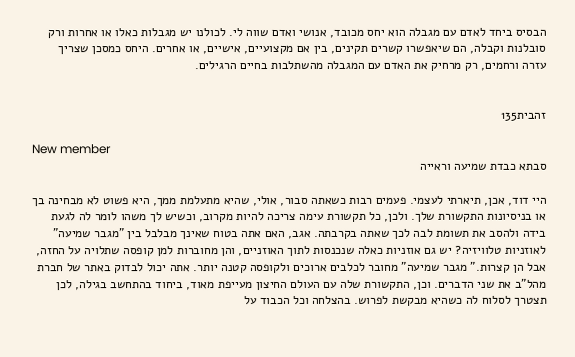הבסיס ביחד לאדם עם מגבלה הוא יחס מכובד, אנושי ואדם שווה לי. לכולנו יש מגבלות כאלו או אחרות ורק סובלנות וקבלה, הם שיאפשרו קשרים תקינים, בין אם מקצועיים, אישיים, או אחרים. היחס כמסכן שצריך עזרה ורחמים, רק מרחיק את האדם עם המגבלה מהשתלבות בחיים הרגילים.


זהבית135

New member
סבתא כבדת שמיעה וראייה

היי דוד, אכן, תיארתי לעצמי. פעמים רבות כשאתה סבור, אולי, שהיא מתעלמת ממך, היא פשוט לא מבחינה בך או בניסיונות התקשורת שלך. ולכן, כל תקשורת עימה צריכה להיות מקרוב, וכשיש לך משהו לומר לה לגעת בידה ולהסב את תשומת לבה לכך שאתה בקרבתה. אגב, האם אתה בטוח שאינך מבלבל בין "מגבר שמיעה" לאוזניות טלוויזיה? יש גם אוזניות כאלה שנכנסות לתוך האוזניים, והן מחוברות למן קופסה שתלויה על החזה, אבל הן קצרות." מגבר שמיעה" מחובר לכלבים ארוכים ולקופסה קטנה יותר. אתה יכול לבדוק באתר של חברת מהל"ב את שני הדברים. וכן, התקשורת שלה עם העולם החיצון מעייפת מאוד, ביחוד בהתחשב בגילה, לכן תצטרך לסלוח לה כשהיא מבקשת לפרוש. בהצלחה וכל הכבוד על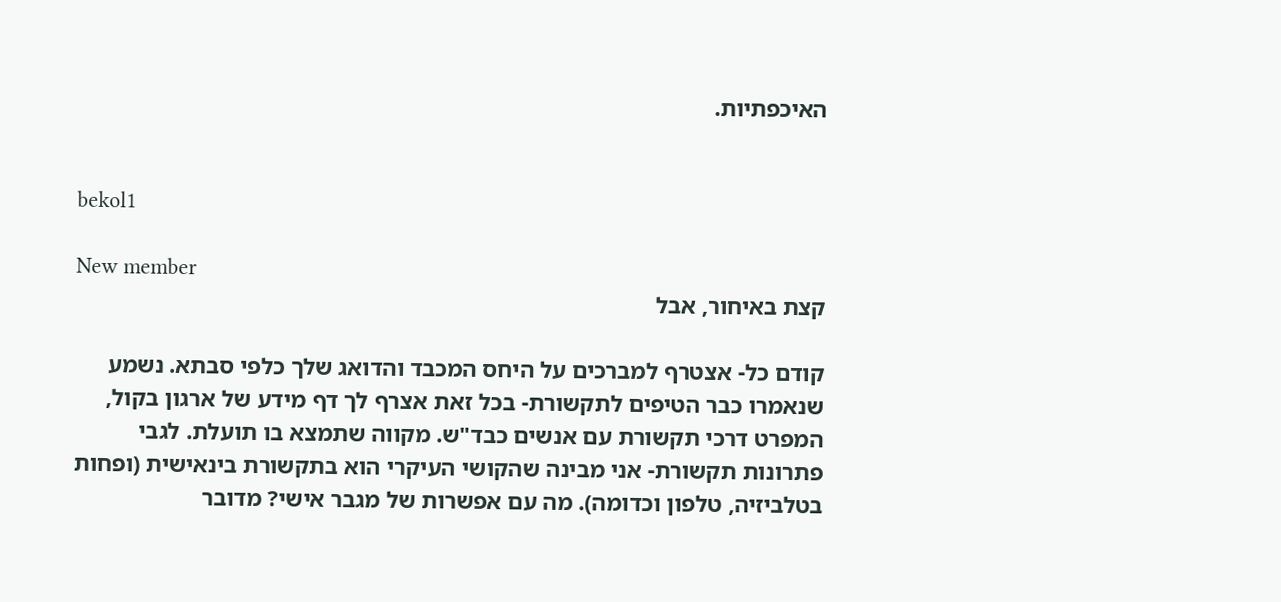האיכפתיות.


bekol1

New member
קצת באיחור, אבל

קודם כל- אצטרף למברכים על היחס המכבד והדואג שלך כלפי סבתא. נשמע שנאמרו כבר הטיפים לתקשורת- בכל זאת אצרף לך דף מידע של ארגון בקול, המפרט דרכי תקשורת עם אנשים כבד"ש. מקווה שתמצא בו תועלת. לגבי פתרונות תקשורת- אני מבינה שהקושי העיקרי הוא בתקשורת בינאישית (ופחות בטלביזיה, טלפון וכדומה). מה עם אפשרות של מגבר אישי? מדובר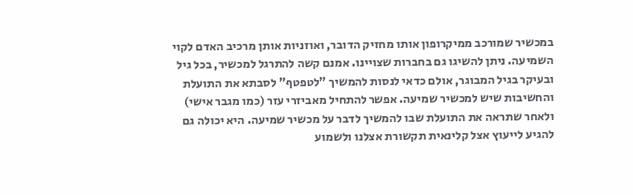במכשיר שמורכב ממיקרופון אותו מחזיק הדובר, ואוזניות אותן מרכיב האדם לקוי השמיעה. ניתן להשיגו גם בחברות שצויינו. אמנם קשה להתרגל למכשיר, בכל גיל ובעיקר בגיל המבוגר, אולם כדאי לנסות להמשיך "לטפטף" לסבתא את התועלת והחשיבות שיש למכשיר שמיעה. אפשר להתחיל מאביזרי עזר (כמו מגבר אישי) ולאחר שתראה את התועלת שבו להמשיך לדבר על מכשיר שמיעה. היא יכולה גם להגיע לייעוץ אצל קלינאית תקשורת אצלנו ולשמוע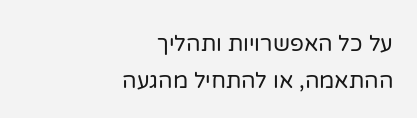על כל האפשרויות ותהליך ההתאמה, או להתחיל מהגעה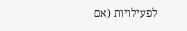לפעילויות (אם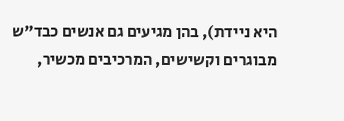היא ניידת), בהן מגיעים גם אנשים כבד"ש מבוגרים וקשישים, המרכיבים מכשיר,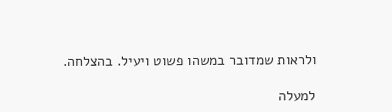ולראות שמדובר במשהו פשוט ויעיל. בהצלחה.

למעלה